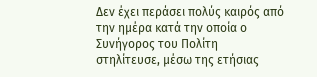Δεν έχει περάσει πολύς καιρός από την ημέρα κατά την οποία ο Συνήγορος του Πολίτη στηλίτευσε, μέσω της ετήσιας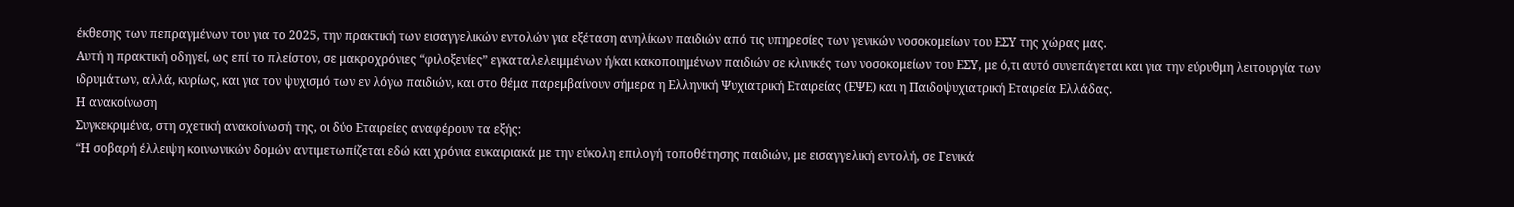έκθεσης των πεπραγμένων του για το 2025, την πρακτική των εισαγγελικών εντολών για εξέταση ανηλίκων παιδιών από τις υπηρεσίες των γενικών νοσοκομείων του ΕΣΥ της χώρας μας.
Αυτή η πρακτική οδηγεί, ως επί το πλείστον, σε μακροχρόνιες “φιλοξενίες” εγκαταλελειμμένων ή/και κακοποιημένων παιδιών σε κλινικές των νοσοκομείων του ΕΣΥ, με ό,τι αυτό συνεπάγεται και για την εύρυθμη λειτουργία των ιδρυμάτων, αλλά, κυρίως, και για τον ψυχισμό των εν λόγω παιδιών, και στο θέμα παρεμβαίνουν σήμερα η Ελληνική Ψυχιατρική Εταιρείας (ΕΨΕ) και η Παιδοψυχιατρική Εταιρεία Ελλάδας.
Η ανακοίνωση
Συγκεκριμένα, στη σχετική ανακοίνωσή της, οι δύο Εταιρείες αναφέρουν τα εξής:
“Η σοβαρή έλλειψη κοινωνικών δομών αντιμετωπίζεται εδώ και χρόνια ευκαιριακά με την εύκολη επιλογή τοποθέτησης παιδιών, με εισαγγελική εντολή, σε Γενικά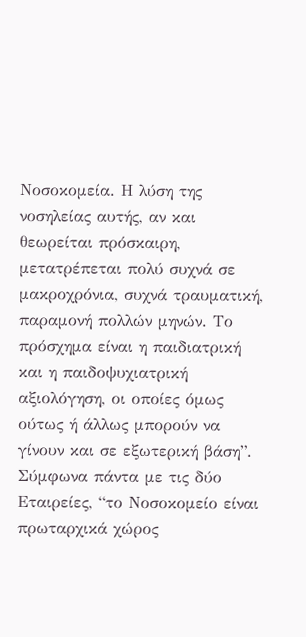Νοσοκομεία. Η λύση της νοσηλείας αυτής, αν και θεωρείται πρόσκαιρη, μετατρέπεται πολύ συχνά σε μακροχρόνια, συχνά τραυματική, παραμονή πολλών μηνών. Το πρόσχημα είναι η παιδιατρική και η παιδοψυχιατρική αξιολόγηση, οι οποίες όμως ούτως ή άλλως μπορούν να γίνουν και σε εξωτερική βάση”.
Σύμφωνα πάντα με τις δύο Εταιρείες, “το Νοσοκομείο είναι πρωταρχικά χώρος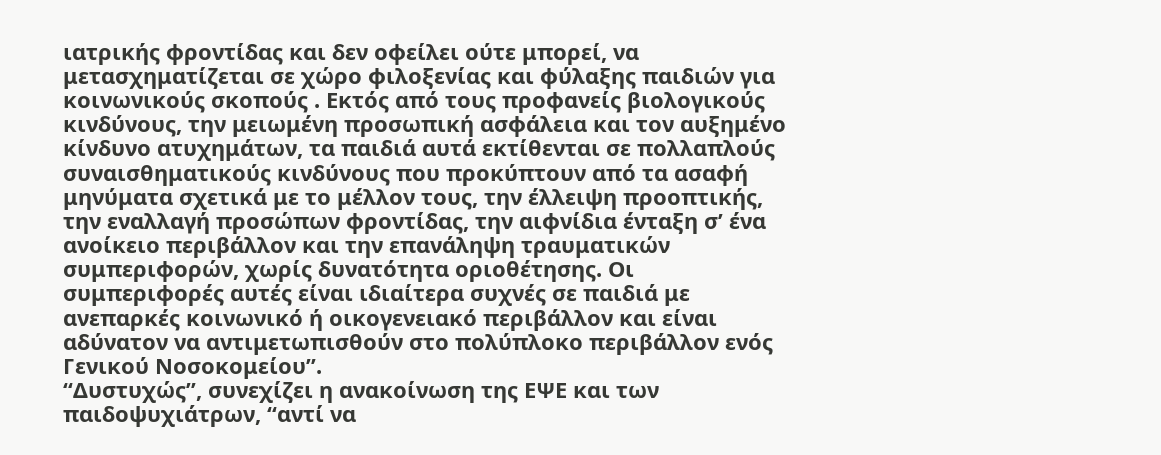ιατρικής φροντίδας και δεν οφείλει ούτε μπορεί, να μετασχηματίζεται σε χώρο φιλοξενίας και φύλαξης παιδιών για κοινωνικούς σκοπούς . Εκτός από τους προφανείς βιολογικούς κινδύνους, την μειωμένη προσωπική ασφάλεια και τον αυξημένο κίνδυνο ατυχημάτων, τα παιδιά αυτά εκτίθενται σε πολλαπλούς συναισθηματικούς κινδύνους που προκύπτουν από τα ασαφή μηνύματα σχετικά με το μέλλον τους, την έλλειψη προοπτικής, την εναλλαγή προσώπων φροντίδας, την αιφνίδια ένταξη σ’ ένα ανοίκειο περιβάλλον και την επανάληψη τραυματικών συμπεριφορών, χωρίς δυνατότητα οριοθέτησης. Οι συμπεριφορές αυτές είναι ιδιαίτερα συχνές σε παιδιά με ανεπαρκές κοινωνικό ή οικογενειακό περιβάλλον και είναι αδύνατον να αντιμετωπισθούν στο πολύπλοκο περιβάλλον ενός Γενικού Νοσοκομείου”.
“Δυστυχώς”, συνεχίζει η ανακοίνωση της ΕΨΕ και των παιδοψυχιάτρων, “αντί να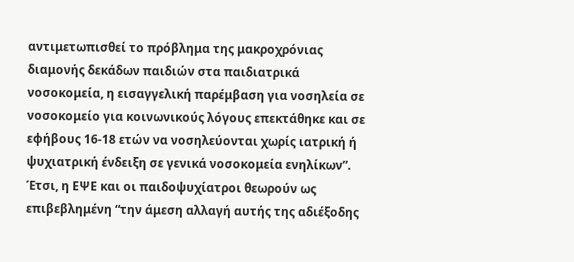αντιμετωπισθεί το πρόβλημα της μακροχρόνιας διαμονής δεκάδων παιδιών στα παιδιατρικά νοσοκομεία, η εισαγγελική παρέμβαση για νοσηλεία σε νοσοκομείο για κοινωνικούς λόγους επεκτάθηκε και σε εφήβους 16-18 ετών να νοσηλεύονται χωρίς ιατρική ή ψυχιατρική ένδειξη σε γενικά νοσοκομεία ενηλίκων”.
Έτσι, η ΕΨΕ και οι παιδοψυχίατροι θεωρούν ως επιβεβλημένη “την άμεση αλλαγή αυτής της αδιέξοδης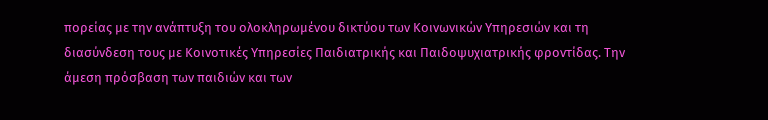πορείας με την ανάπτυξη του ολοκληρωμένου δικτύου των Κοινωνικών Υπηρεσιών και τη διασύνδεση τους με Κοινοτικές Υπηρεσίες Παιδιατρικής και Παιδοψυχιατρικής φροντίδας. Την άμεση πρόσβαση των παιδιών και των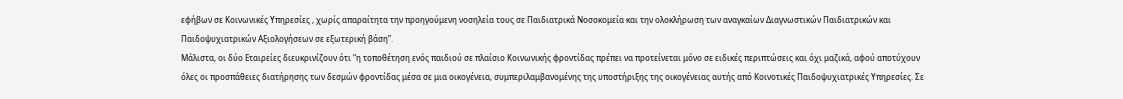εφήβων σε Κοινωνικές Υπηρεσίες , χωρίς απαραίτητα την προηγούμενη νοσηλεία τους σε Παιδιατρικά Νοσοκομεία και την ολοκλήρωση των αναγκαίων Διαγνωστικών Παιδιατρικών και Παιδοψυχιατρικών Αξιολογήσεων σε εξωτερική βάση”.
Μάλιστα, οι δύο Εταιρείες διευκρινίζουν ότι “η τοποθέτηση ενός παιδιού σε πλαίσιο Κοινωνικής φροντίδας πρέπει να προτείνεται μόνο σε ειδικές περιπτώσεις και όχι μαζικά, αφού αποτύχουν όλες οι προσπάθειες διατήρησης των δεσμών φροντίδας μέσα σε μια οικογένεια, συμπεριλαμβανομένης της υποστήριξης της οικογένειας αυτής από Κοινοτικές Παιδοψυχιατρικές Υπηρεσίες. Σε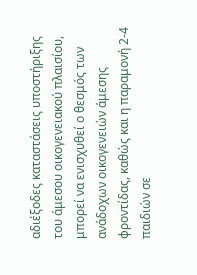αδιέξοδες καταστάσεις υποστήριξης του άμεσου οικογενειακού πλαισίου, μπορεί να ενισχυθεί ο θεσμός των ανάδοχων οικογενειών άμεσης φροντίδας, καθώς και η παραμονή 2-4 παιδιών σε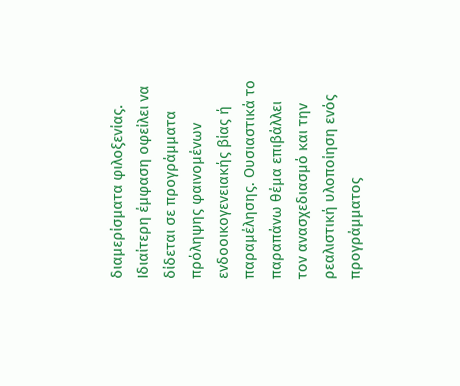διαμερίσματα φιλοξενίας. Ιδιαίτερη έμφαση οφείλει να δίδεται σε προγράμματα πρόληψης φαινομένων ενδοοικογενειακής βίας ή παραμέλησης. Ουσιαστικά το παραπάνω θέμα επιβάλλει τον ανασχεδιασμό και την ρεαλιστική υλοποίηση ενός προγράμματος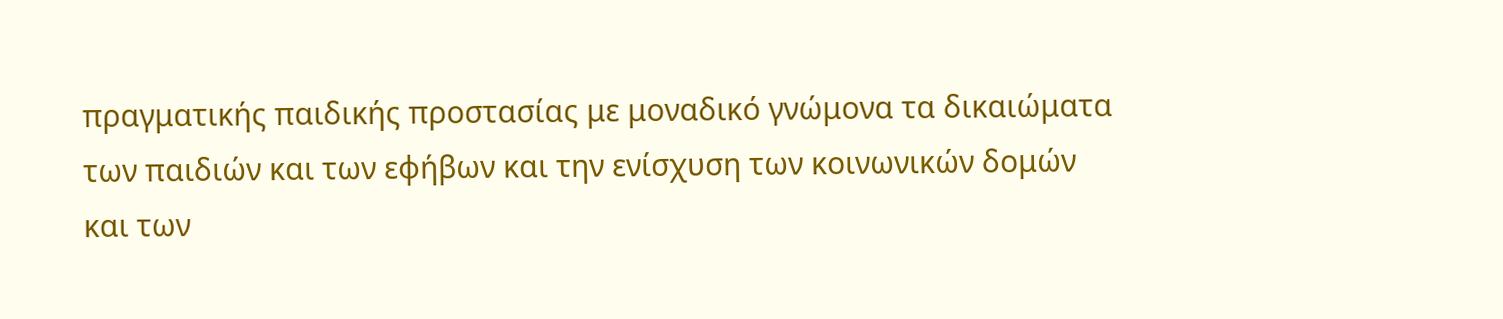πραγματικής παιδικής προστασίας με μοναδικό γνώμονα τα δικαιώματα των παιδιών και των εφήβων και την ενίσχυση των κοινωνικών δομών και των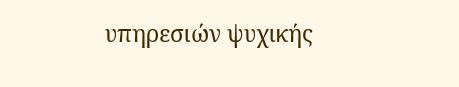υπηρεσιών ψυχικής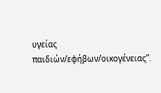υγείας παιδιών/εφήβων/οικογένειας”.